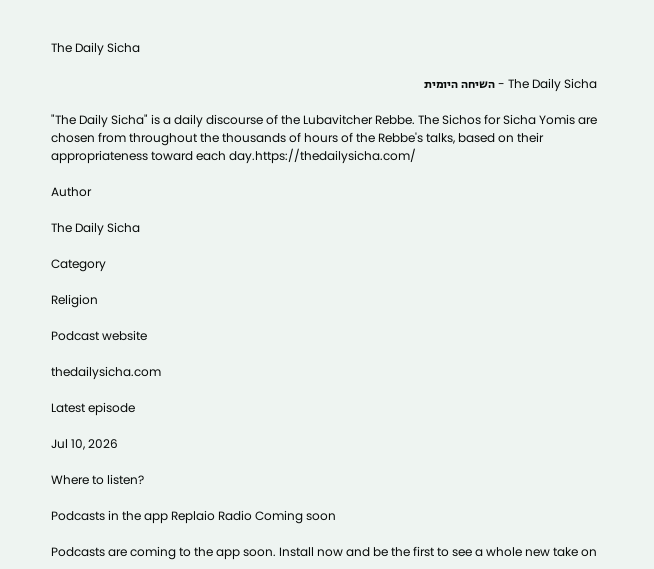The Daily Sicha

The Daily Sicha - השיחה היומית

"The Daily Sicha" is a daily discourse of the Lubavitcher Rebbe. The Sichos for Sicha Yomis are chosen from throughout the thousands of hours of the Rebbe's talks, based on their appropriateness toward each day.https://thedailysicha.com/

Author

The Daily Sicha

Category

Religion

Podcast website

thedailysicha.com

Latest episode

Jul 10, 2026

Where to listen?

Podcasts in the app Replaio Radio Coming soon

Podcasts are coming to the app soon. Install now and be the first to see a whole new take on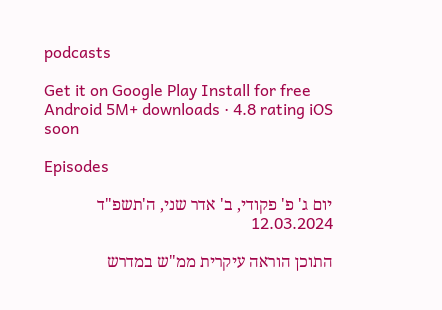podcasts

Get it on Google Play Install for free Android 5M+ downloads · 4.8 rating iOS soon

Episodes

יום ג' פ' פקודי, ב' אדר שני, ה'תשפ"ד 12.03.2024

התוכן הוראה עיקרית ממ"ש במדרש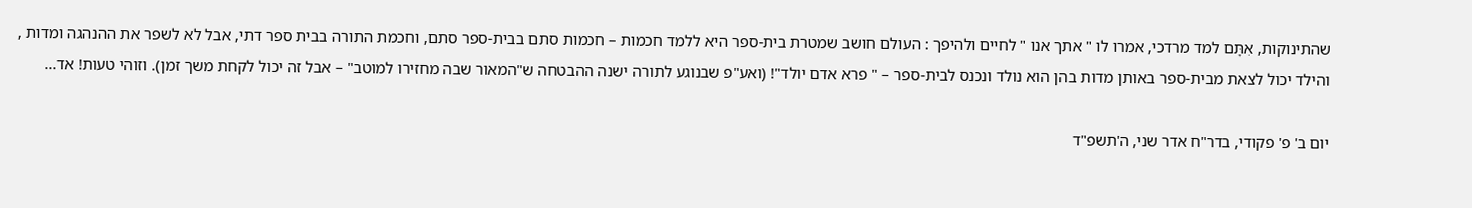שהתינוקות, אִתָּם למד מרדכי, אמרו לו " אתך אנו " לחיים ולהיפך : העולם חושב שמטרת בית-ספר היא ללמד חכמות – חכמות סתם בבית-ספר סתם, וחכמת התורה בבית ספר דתי, אבל לא לשפר את ההנהגה ומדות , והילד יכול לצאת מבית-ספר באותן מדות בהן הוא נולד ונכנס לבית-ספר – " פרא אדם יולד"! (ואע"פ שבנוגע לתורה ישנה ההבטחה ש"המאור שבה מחזירו למוטב" – אבל זה יכול לקחת משך זמן). וזוהי טעות! אד...

יום ב' פ' פקודי, בדר"ח אדר שני, ה'תשפ"ד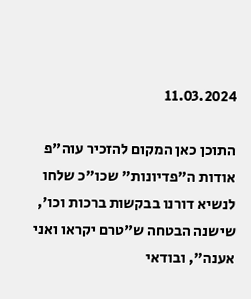11.03.2024

התוכן כאן המקום להזכיר עוה"פ אודות ה"פדיונות" שכו"כ שלחו לנשיא דורנו בבקשות ברכות וכו', שישנה הבטחה ש"טרם יקראו ואני אענה", ובודאי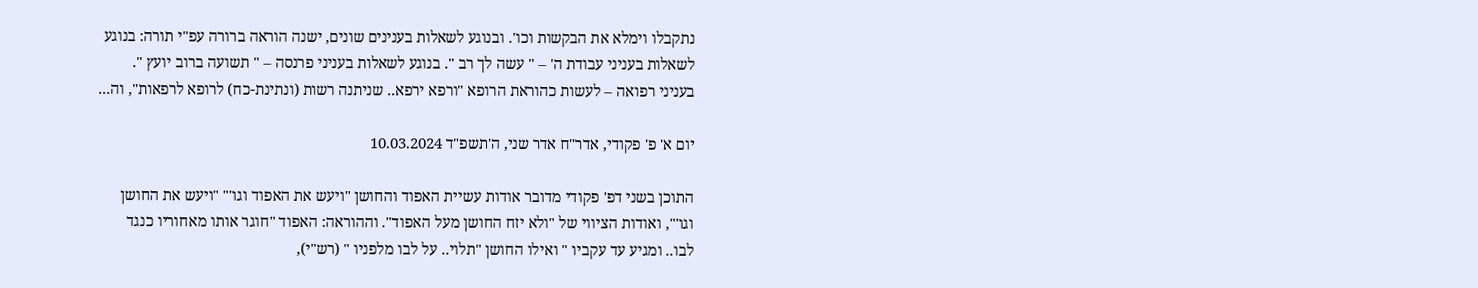נתקבלו וימלא את הבקשות וכו'. ובנוגע לשאלות בענינים שונים, ישנה הוראה ברורה עפ"י תורה: בנוגע לשאלות בעניני עבודת ה' – " עשה לך רב ". בנוגע לשאלות בעניני פרנסה – " תשועה ברוב יועץ ". בעניני רפואה – לעשות כהוראת הרופא "ורפא ירפא.. שניתנה רשות (ונתינת-כח) לרופא לרפאות", וה...

יום א' פ' פקודי, אדר"ח אדר שני, ה'תשפ"ד 10.03.2024

התוכן בשני דפ' פקודי מדובר אודות עשיית האפוד והחושן "ויעש את האפוד וגו'" "ויעש את החושן וגו'", ואודות הציווי של "ולא יזח החושן מעל האפוד". וההוראה: האפוד "חוגר אותו מאחוריו כנגד לבו.. ומגיע עד עקביו " ואילו החושן "תלוי.. על לבו מלפניו " (רש"י),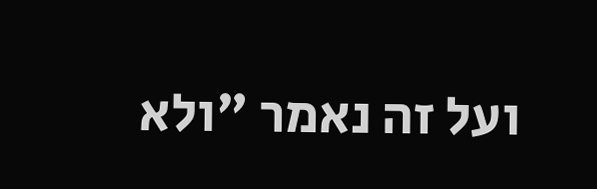ועל זה נאמר "ולא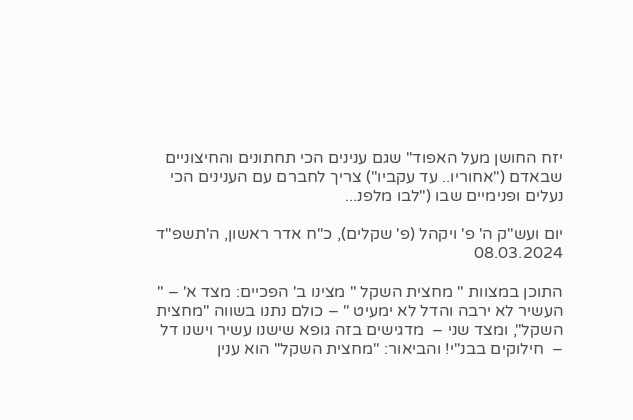יזח החושן מעל האפוד" שגם ענינים הכי תחתונים והחיצוניים שבאדם ("אחוריו.. עד עקביו") צריך לחברם עם הענינים הכי נעלים ופנימיים שבו ("לבו מלפנ...

יום ועש"ק ה' פ' ויקהל (פ' שקלים), כ"ח אדר ראשון, ה'תשפ"ד 08.03.2024

התוכן במצוות " מחצית השקל " מצינו ב' הפכיים: מצד א' – " העשיר לא ירבה והדל לא ימעיט " – כולם נתנו בשווה "מחצית השקל", ומצד שני –  מדגישים בזה גופא שישנו עשיר וישנו דל  –  חילוקים בבנ"י! והביאור: "מחצית השקל" הוא ענין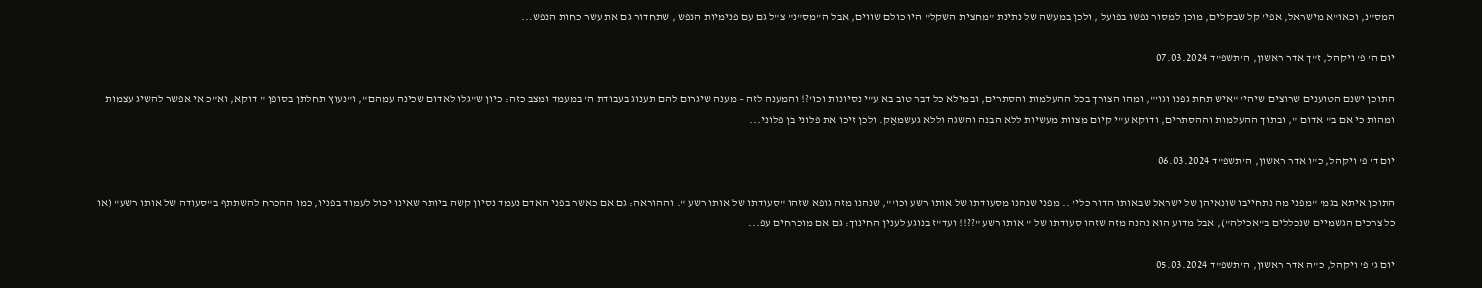המס"נ, וכאו"א מישראל, אפי' קל שבקלים, מוכן למסור נפשו בפועל , ולכן במעשה של נתינת "מחצית השקל" היו כולם שווים, אבל ה"מס"נ" צ"ל גם עם פנימיות הנפש , שתחדור גם את עשר כחות הנפש...

יום ה' פ' ויקהל, ז"ך אדר ראשון, ה'תשפ"ד 07.03.2024

התוכן ישנם הטוענים שרוצים שיהי' "איש תחת גפנו וגו'", ומהו הצורך בכל ההעלמות והסתרים, ובמילא כל דבר טוב בא ע"י נסיונות וכו'?! והמענה לזה – מענה שיגרום להם תענוג בעבודת ה' במעמד ומצב כזה: כיון ש"גלו לאדום שכינה עמהם", ו"נעוץ תחלתן בסופן " דוקא, וא"כ אי אפשר להשיג עצמות ומהות כי אם ב" אדום ", ובתוך ההעלמות וההסתרים, ודוקא ע"י קיום מצוות מעשיות ללא הבנה והשגה וללא געשמאַק. ולכן זיכו את פלוני בן פלוני...

יום ד' פ' ויקהל, כ"ו אדר ראשון, ה'תשפ"ד 06.03.2024

התוכן איתא בגמ' "מפני מה נתחייבו שונאיהן של ישראל שבאותו הדור כלי' .. מפני שנהנו מסעודתו של אותו רשע וכו'", שנהנו מזה גופא שזהו "סעודתו של אותו רשע ". וההוראה: גם אם כאשר בפני האדם נעמד נסיון קשה ביותר שאינו יכול לעמוד בפניו, כמו ההכרח להשתתף ב"סעודה של אותו רשע" (או כל צרכים הגשמיים שנכללים ב"אכילה"), אבל מדוע הוא נהנה מזה שזהו סעודתו של " אותו רשע "??!! ועד"ז בנוגע לענין החינוך: גם אם מוכרחים עפ...

יום ג' פ' ויקהל, כ"ה אדר ראשון, ה'תשפ"ד 05.03.2024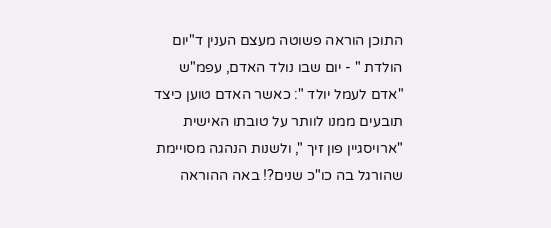התוכן הוראה פשוטה מעצם הענין ד"יום הולדת " - יום שבו נולד האדם, עפמ"ש "אדם לעמל יולד ": כאשר האדם טוען כיצד תובעים ממנו לוותר על טובתו האישית "ארויסגיין פון זיך ", ולשנות הנהגה מסויימת שהורגל בה כו"כ שנים?! באה ההוראה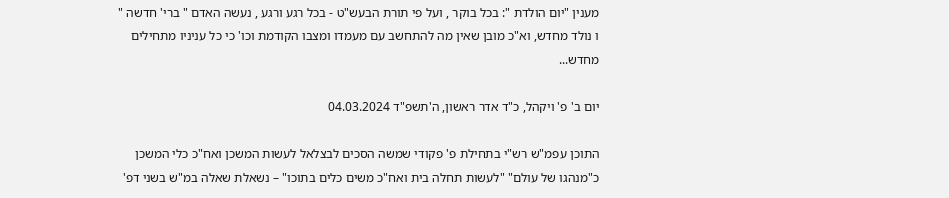מענין "יום הולדת ": בכל בוקר , ועל פי תורת הבעש"ט - בכל רגע ורגע , נעשה האדם " ברי' חדשה " ו נולד מחדש, וא"כ מובן שאין מה להתחשב עם מעמדו ומצבו הקודמת וכו' כי כל עניניו מתחילים מחדש...

יום ב' פ' ויקהל, כ"ד אדר ראשון, ה'תשפ"ד 04.03.2024

התוכן עפמ"ש רש"י בתחילת פ' פקודי שמשה הסכים לבצלאל לעשות המשכן ואח"כ כלי המשכן כ"מנהגו של עולם" "לעשות תחלה בית ואח"כ משים כלים בתוכו" – נשאלת שאלה במ"ש בשני דפ'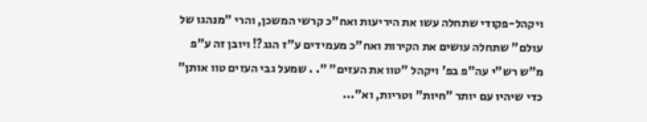ויקהל-פקודי שתחלה עשו את היריעות ואח"כ קרשי המשכן, והרי "מנהגו של עולם" שתחלה עושים את הקירות ואח"כ מעמידים ע"ז הגג?! ויובן זה ע"פ מ"ש רש"י עה"פ בפ' ויקהל "טוו את העזים" ". . שמעל גבי העזים טוו אותן" כדי שיהיו עם יותר "חיות" וטריות, וא"...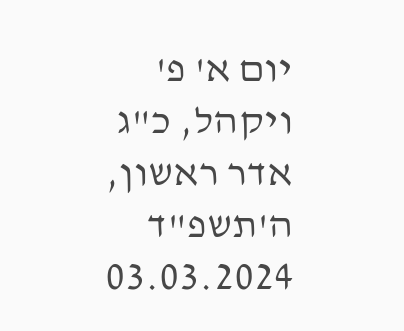יום א' פ' ויקהל, כ"ג אדר ראשון, ה'תשפ"ד 03.03.2024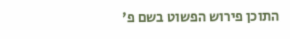התוכן פירוש הפשוט בשם פ'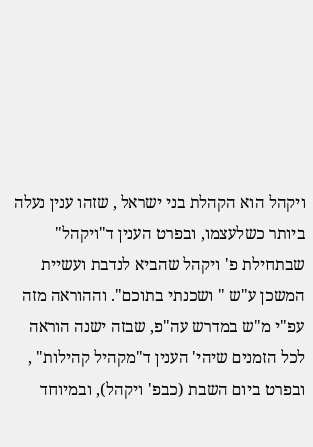ויקהל הוא הקהלת בני ישראל , שזהו ענין נעלה ביותר כשלעצמו, ובפרט הענין ד"ויקהל" שבתחילת פ' ויקהל שהביא לנדבת ועשיית המשכן ע"ש " ושכנתי בתוכם". וההוראה מזה עפ"י מ"ש במדרש עה"פ, שבזה ישנה הוראה לכל הזמנים שיהי' הענין ד"מקהיל קהילות" , ובפרט ביום השבת (כבפ' ויקהל), ובמיוחד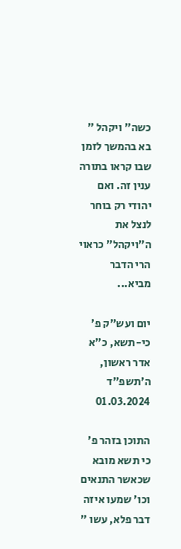כשה" ויקהל " בא בהמשך לזמן שבו קראו בתורה ענין זה. ואם יהודי רק בוחר לנצל את ה"ויקהל" כראוי הרי הדבר מביא...

יום ועש"ק פ' כי-תשא, כ"א אדר ראשון, ה'תשפ"ד 01.03.2024

התוכן בזהר פ' כי תשא מובא שכאשר התנאים וכו' שמעו איזה דבר פלא, עשו "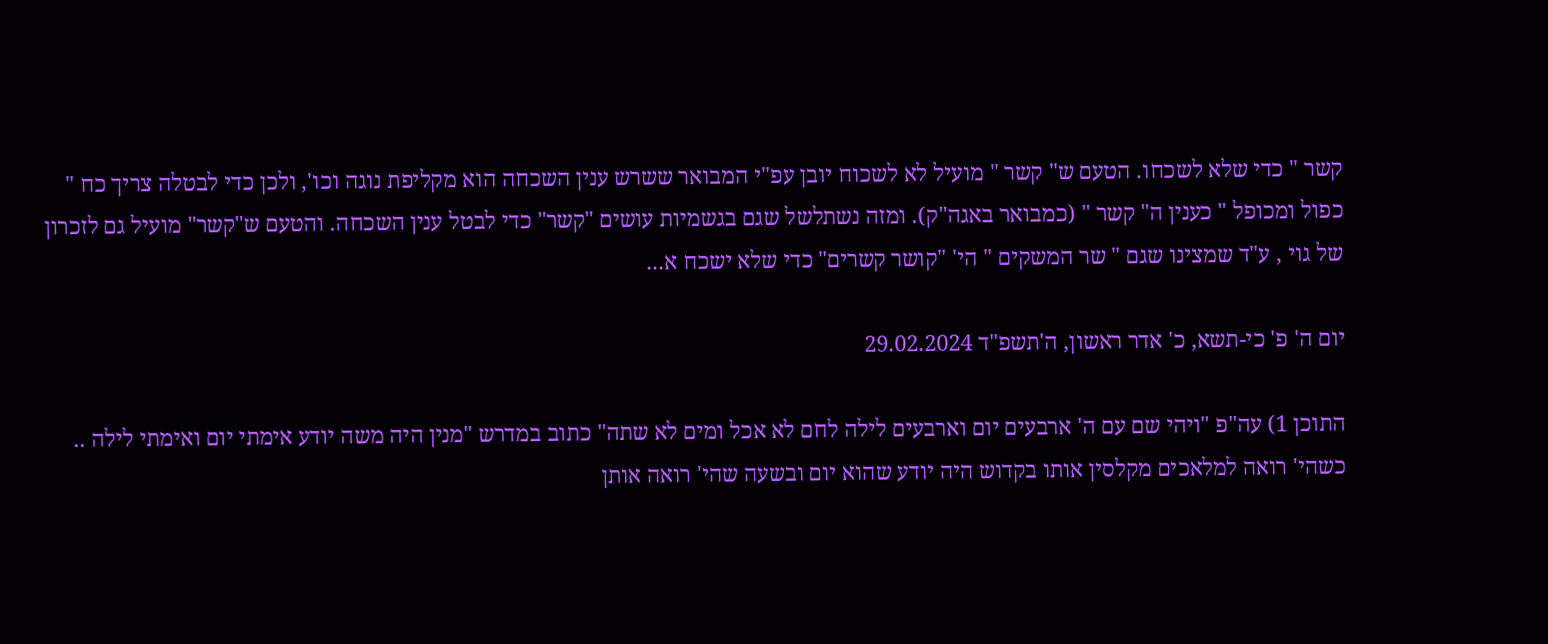קשר " כדי שלא לשכחו. הטעם ש" קשר " מועיל לא לשכוח יובן עפ"י המבואר ששרש ענין השכחה הוא מקליפת נוגה וכו', ולכן כדי לבטלה צריך כח " כפול ומכופל " כענין ה" קשר " (כמבואר באגה"ק). ומזה נשתלשל שגם בגשמיות עושים "קשר" כדי לבטל ענין השכחה. והטעם ש"קשר" מועיל גם לזכרון של גוי , ע"ד שמצינו שגם " שר המשקים " הי' "קושר קשרים" כדי שלא ישכח א...

יום ה' פ' כי-תשא, כ' אדר ראשון, ה'תשפ"ד 29.02.2024

התוכן 1) עה"פ "ויהי שם עם ה' ארבעים יום וארבעים לילה לחם לא אכל ומים לא שתה" כתוב במדרש "מנין היה משה יודע אימתי יום ואימתי לילה .. כשהי' רואה למלאכים מקלסין אותו בקדוש היה יודע שהוא יום ובשעה שהי' רואה אותן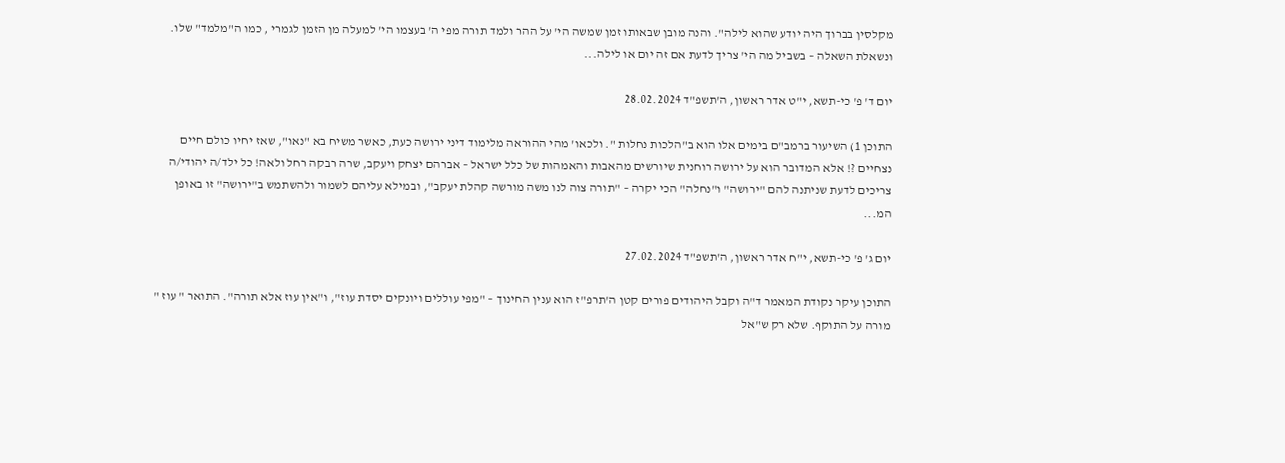מקלסין בברוך היה יודע שהוא לילה". והנה מובן שבאותו זמן שמשה הי' על ההר ולמד תורה מפי ה' בעצמו הי' למעלה מן הזמן לגמרי , כמו ה"מלמד" שלו. ונשאלת השאלה – בשביל מה הי' צריך לדעת אם זה יום או לילה...

יום ד' פ' כי-תשא, י"ט אדר ראשון, ה'תשפ"ד 28.02.2024

התוכן 1) השיעור ברמב"ם בימים אלו הוא ב"הלכות נחלות ". ולכאו' מהי ההוראה מלימוד דיני ירושה כעת, כאשר משיח בא "נאו", שאז יחיו כולם חיים נצחיים ?! אלא המדובר הוא על ירושה רוחנית שיורשים מהאבות והאמהות של כלל ישראל – אברהם יצחק ויעקב, שרה רבקה רחל ולאה! כל ילד/ה יהודי/ה צריכים לדעת שניתנה להם "ירושה" ו"נחלה" הכי יקרה – "תורה צוה לנו משה מורשה קהלת יעקב", ובמילא עליהם לשמור ולהשתמש ב"ירושה" זו באופן המ...

יום ג' פ' כי-תשא, י"ח אדר ראשון, ה'תשפ"ד 27.02.2024

התוכן עיקר נקודת המאמר ד"ה וקבל היהודים פורים קטן ה'תרפ"ז הוא ענין החינוך – "מפי עוללים ויונקים יסדת עוז", ו"אין עוז אלא תורה". התואר " עוז " מורה על התוקף. שלא רק ש"אל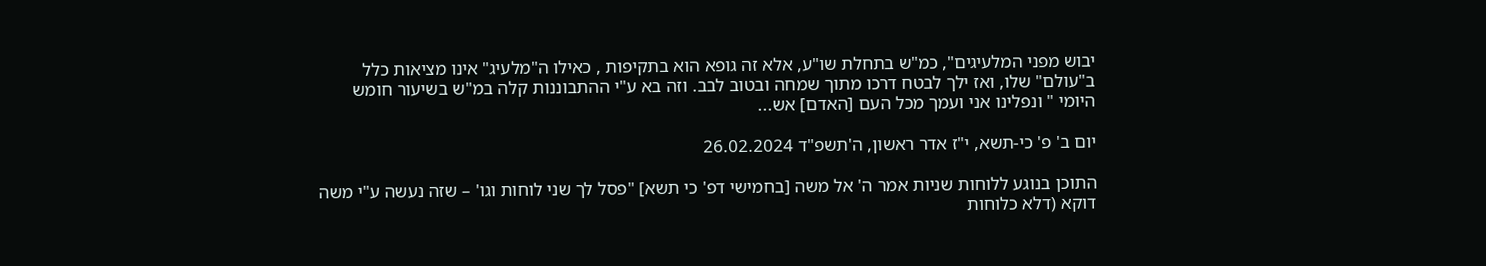יבוש מפני המלעיגים", כמ"ש בתחלת שו"ע, אלא זה גופא הוא בתקיפות , כאילו ה"מלעיג" אינו מציאות כלל ב"עולם" שלו, ואז ילך לבטח דרכו מתוך שמחה ובטוב לבב. וזה בא ע"י ההתבוננות קלה במ"ש בשיעור חומש היומי " ונפלינו אני ועמך מכל העם [האדם] אש...

יום ב' פ' כי-תשא, י"ז אדר ראשון, ה'תשפ"ד 26.02.2024

התוכן בנוגע ללוחות שניות אמר ה' אל משה [בחמישי דפ' כי תשא] "פסל לך שני לוחות וגו' – שזה נעשה ע"י משה דוקא (דלא כלוחות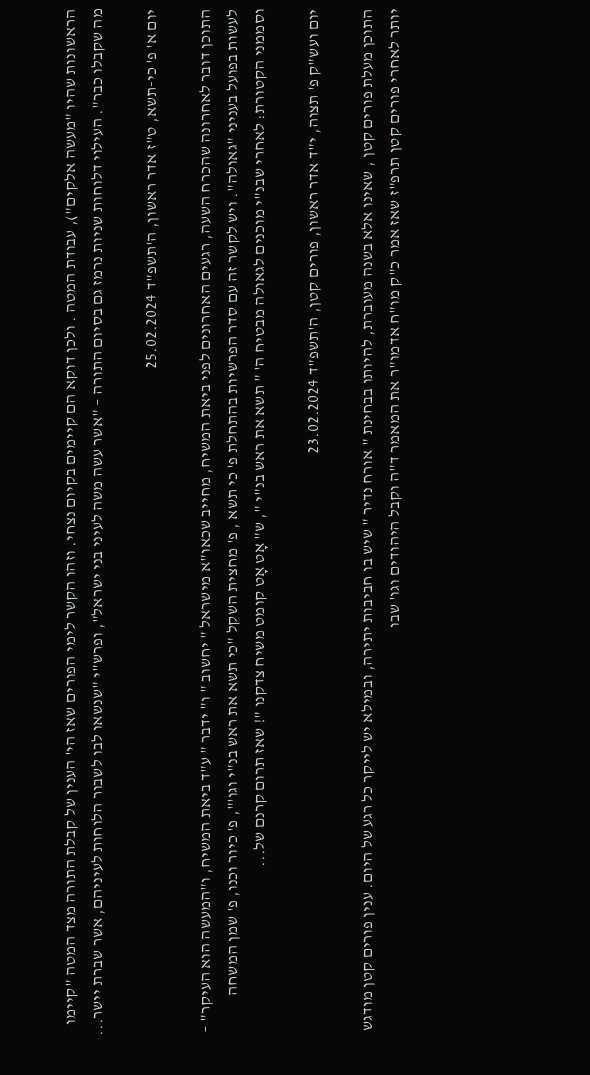הראשונות שהיו "מעשה אלקים"), עבודת המטה . ולכן דוקא הם קיימים בקיום נצחי. וזהו הקשר לימי הפורים שאז הי' הענין של קבלת התורה מצד המטה "קיימו מה שקבלו כבר". העילוי דלוחות שניות נרמז גם בסיום התורה – "אשר עשה משה לעיני בני ישראל", ופרש"י "שנשאו לבו לשבור הלוחות לעיניהם, אשר שברת יישר...

יום א' פ' כי-תשא, ט"ז אדר ראשון, ה'תשפ"ד 25.02.2024

התוכן דובר לאחרונה שהכרח השעה, רגעים האחרונים לפני ביאת המשיח, מחייב שכאו"א מישראל " יחשוב " ו" ידבר " ע"ד ביאת המשיח, ו"המעשה הוא העיקר" – לעשות בפועל בעניני "גאולה". ויש לקשר זה עם סדר הפרשיות בהתחלת פ' כי תשא , פ' מחצית השקל "כי תשא את ראש בנ"י וגו'", פ' כיור וכנו, פ' שמן המשחה וסממני הקטורת: לאחרי שבנ"י מוכנים לגאולה מבטיח ה' " תשא את ראש בנ"י ", ש" אָט אָט קומט משיח צדקנו "! שאז תרום קרנם של...

יום ועש"ק פ' תצוה, י"ד אדר ראשון, פורים קטן, ה'תשפ"ד 23.02.2024

התוכן מעלת פורים קטן , שאינו אלא בשנה מעוברת, להיותו בבחינת " אורח נדיר " שיש בו חביבות יתירה, ובמילא יש לייקר כל רגע של היום. ענין פורים קטן מודגש יותר לאחרי פורים קטן תרפ"ז שאז אמר כ"ק מו"ח אדמו"ר את המאמר ד"ה וקבל היהודים וגו' שבו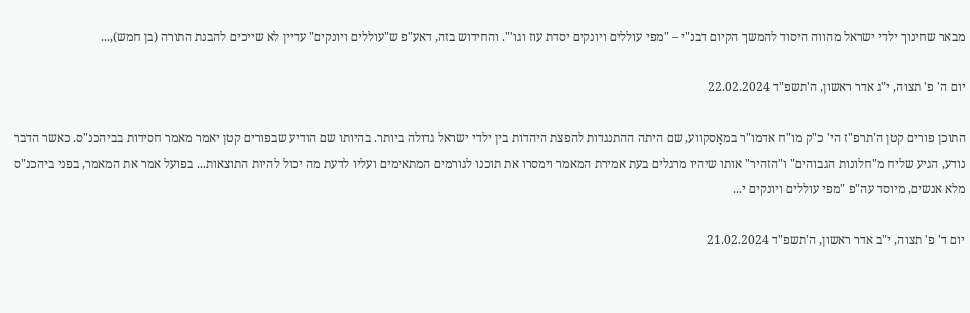מבאר שחינוך ילדי ישראל מהווה היסוד להמשך הקיום דבנ"י – "מפי עוללים ויונקים יסדת עוז וגו'". והחידוש בזה, דאע"פ ש"עוללים ויונקים" עדיין לא שייכים להבנת התורה (בן חמש),...

יום ה' פ' תצוה, י"ג אדר ראשון, ה'תשפ"ד 22.02.2024

התוכן פורים קטן ה'תרפ"ז הי' כ"ק מו"ח אדמו"ר במאָסקווע, שם היתה ההתנגדות להפצת היהדות בין ילדי ישראל גדולה ביותר. בהיותו שם הודיע שבפורים קטן יאמר מאמר חסידות בביהכנ"ס. כאשר הדבר נודע, הגיע שליח מ"חלונות הגבוהים" ו"הזהיר" אותו שיהיו מרגלים בעת אמירת המאמר וימסרו את תוכנו לגורמים המתאימים ועליו לדעת מה יכול להיות התוצאות... בפועל אמר את המאמר, בפני ביהכנ"ס מלא אנשים, מיוסד עה"פ "מפי עוללים ויונקים י...

יום ד' פ' תצוה, י"ב אדר ראשון, ה'תשפ"ד 21.02.2024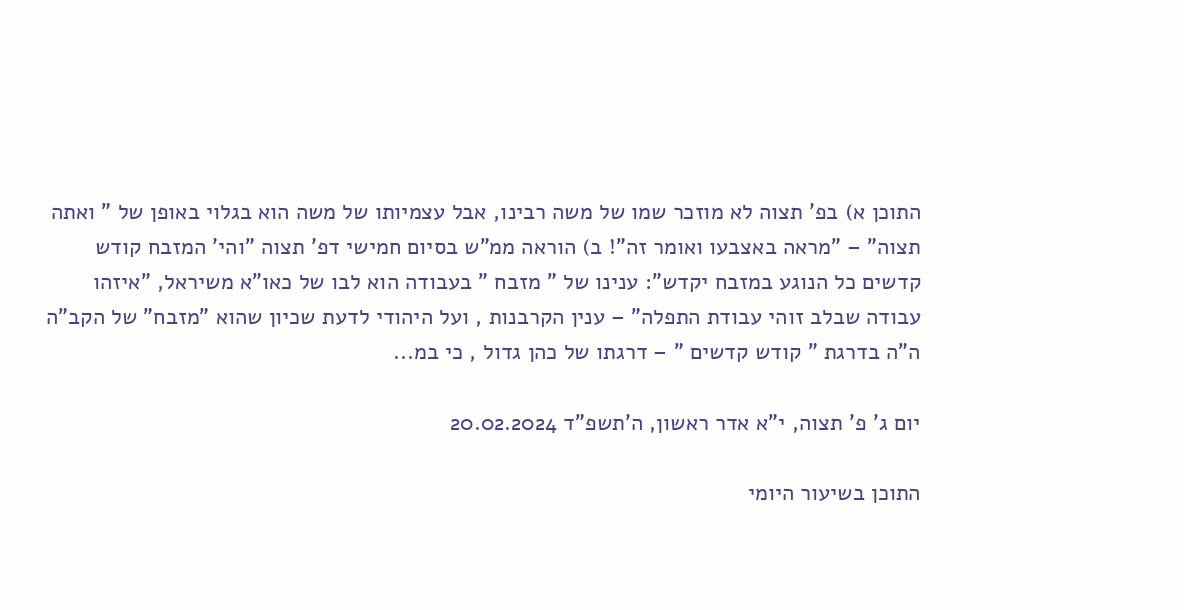התוכן א) בפ' תצוה לא מוזכר שמו של משה רבינו, אבל עצמיותו של משה הוא בגלוי באופן של " ואתה תצוה" – "מראה באצבעו ואומר זה"! ב) הוראה ממ"ש בסיום חמישי דפ' תצוה "והי' המזבח קודש קדשים כל הנוגע במזבח יקדש": ענינו של " מזבח " בעבודה הוא לבו של כאו"א משיראל, "איזהו עבודה שבלב זוהי עבודת התפלה" – ענין הקרבנות , ועל היהודי לדעת שכיון שהוא "מזבח" של הקב"ה ה"ה בדרגת " קודש קדשים " – דרגתו של כהן גדול , כי במ...

יום ג' פ' תצוה, י"א אדר ראשון, ה'תשפ"ד 20.02.2024

התוכן בשיעור היומי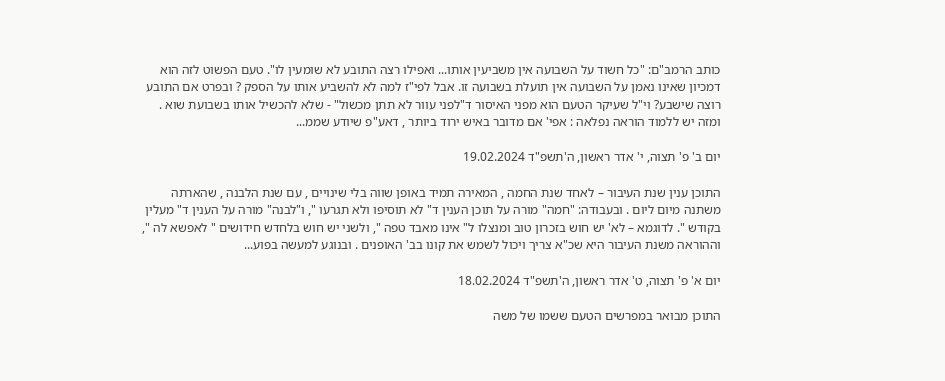כותב הרמב"ם: "כל חשוד על השבועה אין משביעין אותו... ואפילו רצה התובע לא שומעין לו". טעם הפשוט לזה הוא דמכיון שאינו נאמן על השבועה אין תועלת בשבועה זו. אבל לפי"ז למה לא להשביע אותו על הספק ? ובפרט אם התובע רוצה שישבע? וי"ל שעיקר הטעם הוא מפני האיסור ד"לפני עוור לא תתן מכשול" - שלא להכשיל אותו בשבועת שוא . ומזה יש ללמוד הוראה נפלאה : אפי' אם מדובר באיש ירוד ביותר , דאע"פ שיודע שממ...

יום ב' פ' תצוה, י' אדר ראשון, ה'תשפ"ד 19.02.2024

התוכן ענין שנת העיבור – לאחד שנת החמה , המאירה תמיד באופן שווה בלי שינויים , עם שנת הלבנה , שהארתה משתנה מיום ליום . ובעבודה: "חמה" מורה על תוכן הענין ד" לא תוסיפו ולא תגרעו ", ו"לבנה" מורה על הענין ד" מעלין בקודש ". לדוגמא – לא' יש חוש בזכרון טוב ומנצלו ל" אינו מאבד טפה ", ולשני יש חוש בלחדש חידושים " לאפשא לה ", וההוראה משנת העיבור היא שכ"א צריך ויכול לשמש את קונו בב' האופנים . ובנוגע למעשה בפוע...

יום א' פ' תצוה, ט' אדר ראשון, ה'תשפ"ד 18.02.2024

התוכן מבואר במפרשים הטעם ששמו של משה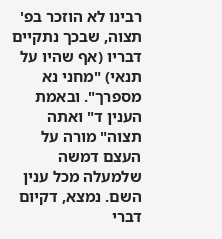רבינו לא הוזכר בפ' תצוה, שבכך נתקיים דבריו (אף שהיו על תנאי) "מחני נא מספרך". ובאמת הענין ד" ואתה תצוה" מורה על העצם דמשה שלמעלה מכל ענין השם. נמצא, דקיום דברי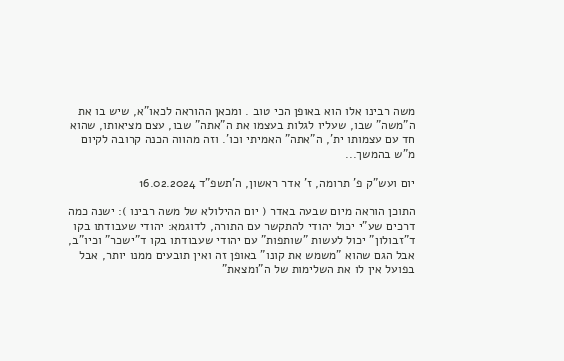משה רבינו אלו הוא באופן הכי טוב . ומכאן ההוראה לכאו"א, שיש בו את ה"משה" שבו, שעליו לגלות בעצמו את ה"אתה" שבו, עצם מציאותו, שהוא חד עם עצמותו ית', ה"אתה" האמיתי וכו'. וזה מהווה הכנה קרובה לקיום מ"ש בהמשך...

יום ועש"ק פ' תרומה, ז' אדר ראשון, ה'תשפ"ד 16.02.2024

התוכן הוראה מיום שבעה באדר ( יום ההילולא של משה רבינו ): ישנה כמה דרכים שע"י יכול יהודי להתקשר עם התורה, לדוגמא: יהודי שעבודתו בקו ד"זבולון" יכול לעשות "שותפות" עם יהודי שעבודתו בקו ד"ישכר" וכיו"ב, אבל הגם שהוא "משמש את קונו" באופן זה ואין תובעים ממנו יותר, אבל בפועל אין לו את השלימות של ה"ומצאת"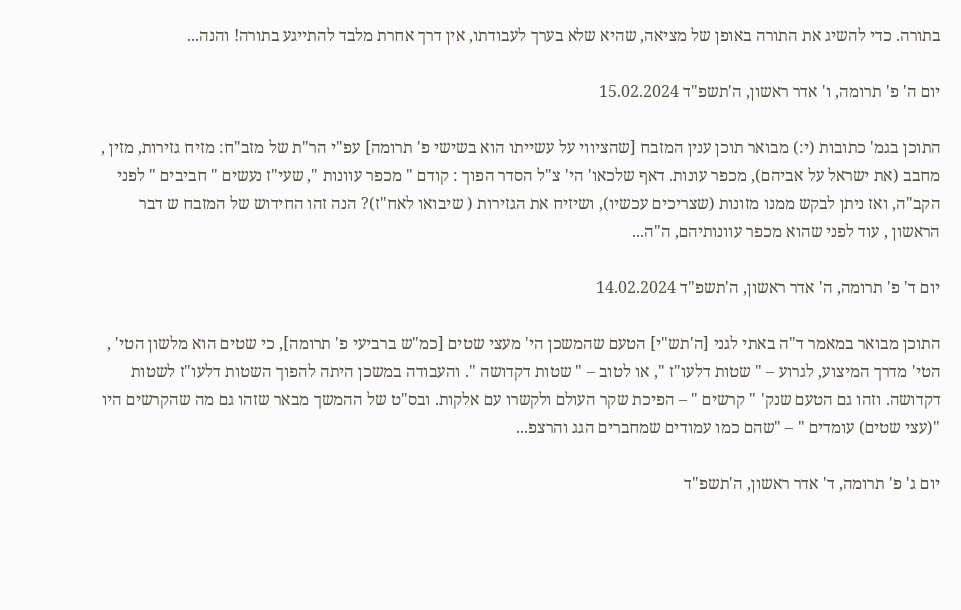בתורה. כדי להשיג את התורה באופן של מציאה, שהיא שלא בערך לעבודתו, אין דרך אחרת מלבד להתייגע בתורה! והנה...

יום ה' פ' תרומה, ו' אדר ראשון, ה'תשפ"ד 15.02.2024

התוכן בגמ' כתובות (י:) מבואר תוכן ענין המזבח [שהציווי על עשייתו הוא בשישי פ' תרומה] עפ"י הר"ת של מזב"ח: מזיח גזירות, מזין , מחבב (את ישראל על אביהם), מכפר עונות. דאף שלכאו' הי' צ"ל הסדר הפוך : קודם " מכפר עוונות ", שעי"ז נעשים " חביבים " לפני הקב"ה, ואז ניתן לבקש ממנו מזונות (שצריכים עכשיו), ושיזיח את הגזירות ( שיבואו לאח"ז)? הנה זהו החידוש של המזבח ש דבר הראשון , עוד לפני שהוא מכפר עוונותיהם, ה"ה...

יום ד' פ' תרומה, ה' אדר ראשון, ה'תשפ"ד 14.02.2024

התוכן מבואר במאמר ד"ה באתי לגני [ה'תש"י] הטעם שהמשכן הי' מעצי שטים [כמ"ש ברביעי פ' תרומה], כי שטים הוא מלשון הטי' , הטי' מדרך המיצוע, לגרוע – " שטות דלעו"ז ", או לטוב – " שטות דקדושה ". והעבודה במשכן היתה להפוך השטות דלעו"ז לשטות דקדושה. וזהו גם הטעם שנק' " קרשים " – הפיכת שקר העולם ולקשרו עם אלקות. ובס"ט של ההמשך מבאר שזהו גם מה שהקרשים היו "(עצי שטים) עומדים " – "שהם כמו עמודים שמחברים הגג והרצפ...

יום ג' פ' תרומה, ד' אדר ראשון, ה'תשפ"ד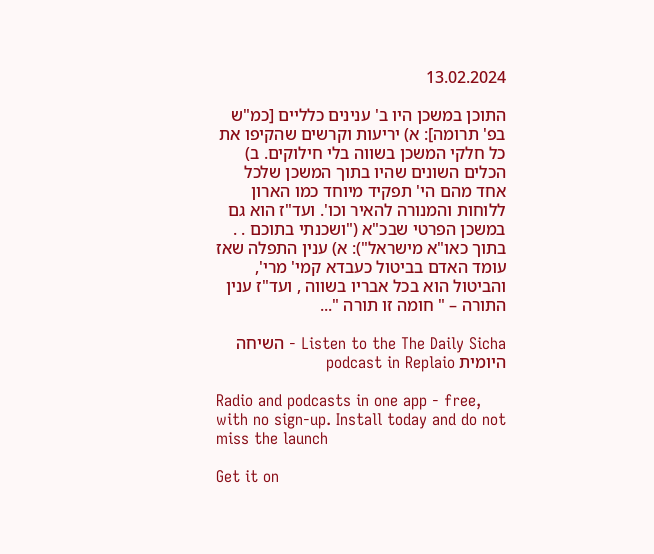13.02.2024

התוכן במשכן היו ב' ענינים כלליים [כמ"ש בפ' תרומה]: א) יריעות וקרשים שהקיפו את כל חלקי המשכן בשווה בלי חילוקים. ב) הכלים השונים שהיו בתוך המשכן שלכל אחד מהם הי' תפקיד מיוחד כמו הארון ללוחות והמנורה להאיר וכו'. ועד"ז הוא גם במשכן הפרטי שבכ"א ("ושכנתי בתוכם . . בתוך כאו"א מישראל"): א) ענין התפלה שאז עומד האדם בביטול כעבדא קמי' מרי', והביטול הוא בכל אבריו בשווה , ועד"ז ענין התורה – " חומה זו תורה "...

Listen to the The Daily Sicha - השיחה היומית podcast in Replaio

Radio and podcasts in one app - free, with no sign-up. Install today and do not miss the launch

Get it on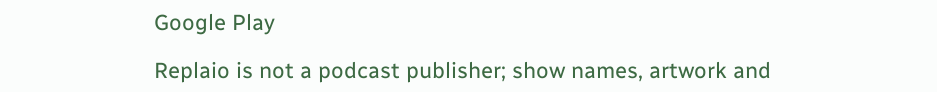Google Play

Replaio is not a podcast publisher; show names, artwork and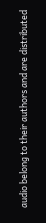audio belong to their authors and are distributed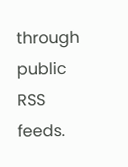through public RSS feeds.